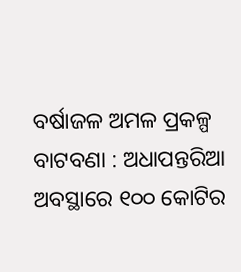ବର୍ଷାଜଳ ଅମଳ ପ୍ରକଳ୍ପ ବାଟବଣା : ଅଧାପନ୍ତରିଆ ଅବସ୍ଥାରେ ୧୦୦ କୋଟିର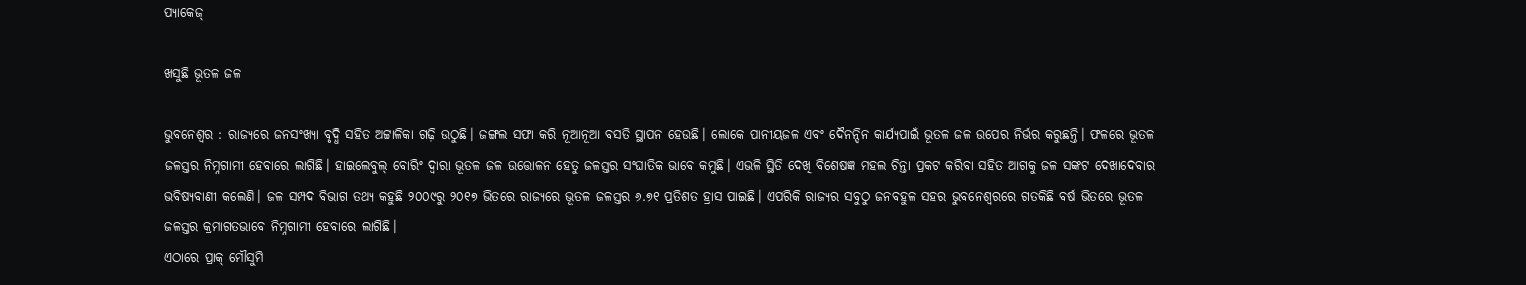ପ୍ୟାକେଜ୍‌

ଖସୁଛି ଭୂତଳ ଜଳ

ଭୁବନେଶ୍ବର : ରାଜ୍ୟରେ ଜନସଂଖ୍ୟା ବୃଦ୍ଧି ସହିତ ଅଟ୍ଟାଳିକା ଗଢ଼ି ଉଠୁଛି। ଜଙ୍ଗଲ ସଫା କରି ନୂଆନୂଆ ବସତି ସ୍ଥାପନ ହେଉଛି। ଲୋକେ ପାନୀୟଜଳ ଏବଂ ଦୈନନ୍ଦିନ କାର୍ଯ୍ୟପାଇଁ ଭୂତଳ ଜଳ ଉପ‌େ‌ର ନିର୍ଭର କରୁଛନ୍ତି। ଫଳରେ ଭୂତଳ ଜଳସ୍ତର ନିମ୍ନଗାମୀ ହେବାରେ ଲାଗିଛି। ହାଇଲେବୁଲ୍‌ ବୋରିଂ ଦ୍ବାରା ଭୂତଳ ଜଳ ଉତ୍ତୋଳନ ହେତୁ ଜଳସ୍ତର ସଂଘାତିକ ଭାବେ କମୁଛି। ଏଭଳି ସ୍ଥିତି ଦେଖି ବିଶେଷଜ୍ଞ ମହଲ ଚିନ୍ତା ପ୍ରକଟ କରିବା ସହିତ ଆଗକୁ ଜଳ ସଙ୍କଟ ଦେଖାଦେବାର ଭବିଷ୍ୟବାଣୀ କଲେଣି। ଜଳ ସମ୍ପଦ ବିଭାଗ ତଥ୍ୟ କହୁଛି ୨୦୦୯ରୁ ୨୦୧୭ ଭିତରେ ରାଜ୍ୟରେ ଭୂତଳ ଜଳସ୍ତର ୬.୭୧ ପ୍ରତିଶତ ହ୍ରାସ ପାଇଛି। ଏପରିକି ରାଜ୍ୟର ସବୁଠୁ ଜନବହୁଳ ସହର ଭୁବନେଶ୍ବରରେ ଗତକିଛି ବର୍ଷ ଭିତରେ ଭୂତଳ ଜଳସ୍ତର କ୍ରମାଗତଭାବେ ନିମ୍ନଗାମୀ ହେବାରେ ଲାଗିଛି।
ଏଠାରେ ପ୍ରାକ୍ ମୌସୁମି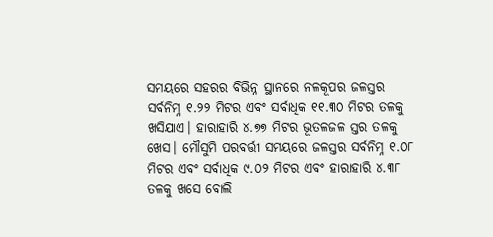ସମୟରେ ସହରର ବିଭିନ୍ନ ସ୍ଥାନରେ ନଳକୂପର ଜଳସ୍ତର ସର୍ବନିମ୍ନ ୧.୨୨ ମିଟର ଏବଂ ସର୍ବାଧିକ ୧୧.୩୦ ମିଟର ତଳକୁ ଖସିଯାଏ। ହାରାହାରି ୪.୭୭ ମିଟର ଭୂତଳଜଳ ସ୍ତର ତଳକୁ ଖ‌େ‌ସ। ମୌସୁମି ପରବର୍ତ୍ତୀ ସମୟରେ ଜଳସ୍ତର ସର୍ବନିମ୍ନ ୧.୦୮ ମିଟର ଏବଂ ସର୍ବାଧିକ ୯.୦୨ ମିଟର ଏବଂ ହାରାହାରି ୪.୩୮ ତଳକୁ ଖସେ ବୋଲି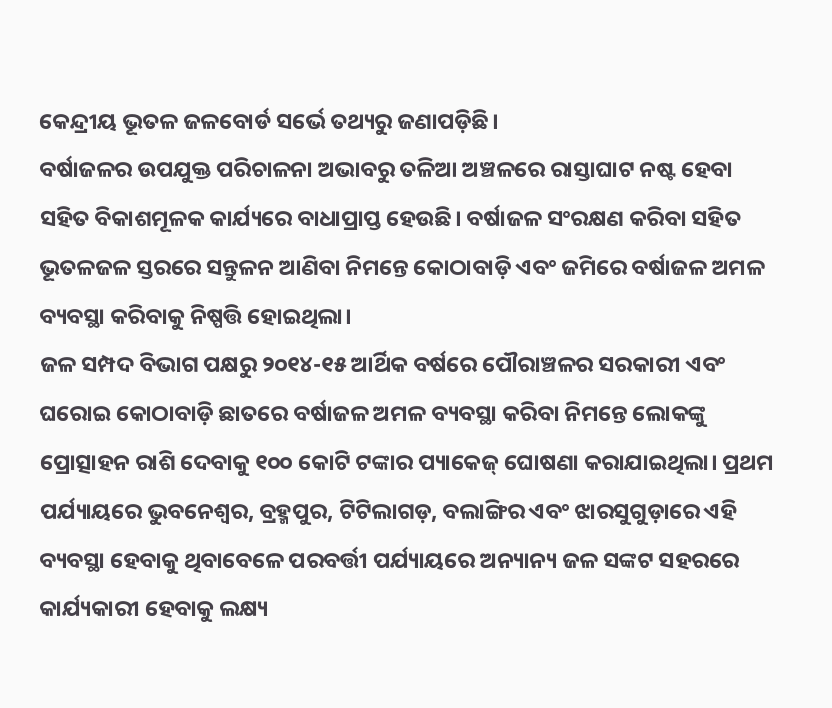କେନ୍ଦ୍ରୀୟ ଭୂତଳ ଜଳବୋର୍ଡ ସର୍ଭେ ତଥ୍ୟରୁ ଜଣାପଡ଼ିଛି।
ବର୍ଷାଜଳର ଉପଯୁକ୍ତ ପରିଚାଳନା ଅଭାବରୁ ତଳିଆ ଅଞ୍ଚଳରେ ରାସ୍ତାଘାଟ ନଷ୍ଟ ହେବା ସହିତ ବିକାଶମୂଳକ କାର୍ଯ୍ୟରେ ବାଧାପ୍ରାପ୍ତ ହେଉଛି। ବର୍ଷାଜଳ ସଂରକ୍ଷଣ କରିବା ସହିତ ଭୂତଳଜଳ ସ୍ତରରେ ସନ୍ତୁଳନ ଆଣିବା ନିମନ୍ତେ କୋଠାବାଡ଼ି ଏବଂ ଜମିରେ ବର୍ଷାଜଳ ଅମଳ ବ୍ୟବସ୍ଥା କରିବାକୁ ନିଷ୍ପତ୍ତି ହୋଇଥିଲା।
ଜଳ ସମ୍ପଦ ବିଭାଗ ପକ୍ଷରୁ ୨୦୧୪-୧୫ ଆର୍ଥିକ ବର୍ଷରେ ପୌରାଞ୍ଚଳର ସରକାରୀ ଏବଂ ଘରୋଇ କୋଠାବାଡ଼ି ଛାତରେ ବର୍ଷାଜଳ ଅମଳ ବ୍ୟବସ୍ଥା କରିବା ନିମନ୍ତେ ଲୋକଙ୍କୁ ପ୍ରୋତ୍ସାହନ ରାଶି ଦେବାକୁ ୧୦୦ କୋଟି ଟଙ୍କାର ପ୍ୟାକେଜ୍‌ ଘୋଷଣା କରାଯାଇଥିଲା। ପ୍ରଥମ ପର୍ଯ୍ୟାୟରେ ଭୁବନେଶ୍ବର, ବ୍ରହ୍ମପୁର, ଟିଟିଲାଗଡ଼, ବଲାଙ୍ଗିର ଏବଂ ଝାରସୁଗୁଡ଼ାରେ ଏହି ବ୍ୟବସ୍ଥା ହେବାକୁ ଥିବାବେଳେ ପରବର୍ତ୍ତୀ ପର୍ଯ୍ୟାୟରେ ଅନ୍ୟାନ୍ୟ ଜଳ ସଙ୍କଟ ସହରରେ କାର୍ଯ୍ୟକାରୀ ହେବାକୁ ଲକ୍ଷ୍ୟ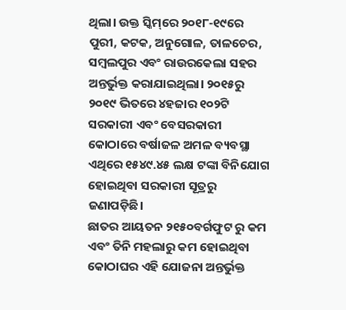ଥିଲା। ଉକ୍ତ ସ୍କିମ୍‌ରେ ୨୦୧୮-୧୯ରେ ପୁରୀ, କଟକ, ଅନୁଗୋଳ, ତାଳଚେର, ସମ୍ବଲପୁର ଏବଂ ରାଉରକେଲା ସହର ଅନ୍ତର୍ଭୁକ୍ତ କରାଯାଇଥିଲା। ୨୦୧୫ରୁ ୨୦୧୯ ଭିତରେ ୪ହଜାର ୧୦୨ଟି ସରକାରୀ ଏବଂ ବେସରକାରୀ କୋଠାରେ ବର୍ଷାଜଳ ଅମଳ ବ୍ୟବସ୍ଥା ଏଥିରେ ୧୫୪୯.୪୫ ଲକ୍ଷ ଟଙ୍କା ବିନିଯୋଗ ହୋଇଥିବା ସରକାରୀ ସୂତ୍ରରୁ ଜଣାପଡ଼ିଛି।
ଛାତର ଆୟତନ ୨୧୫୦ବର୍ଗଫୁଟ ରୁ କମ ଏବଂ ତିନି ମହଲାରୁ କମ ହୋଇଥିବା କୋଠାଘର ଏହି ଯୋଜନା ଅନ୍ତର୍ଭୁକ୍ତ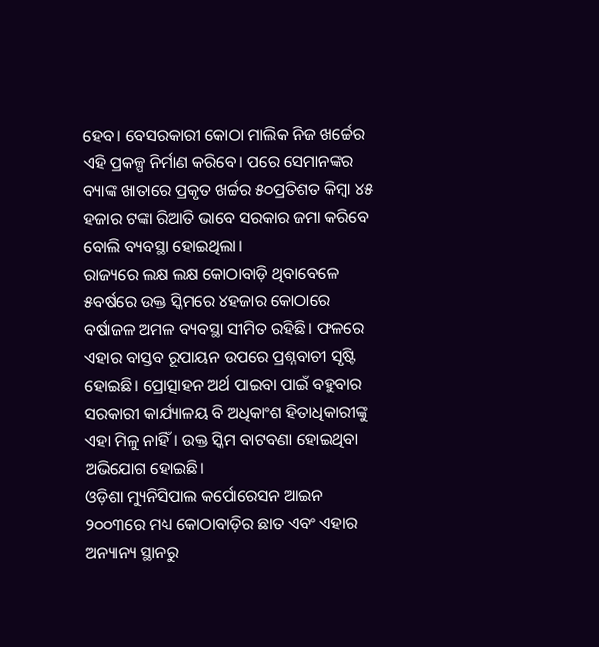ହେବ। ବେସରକାରୀ କୋଠା ମାଲିକ ନିଜ ଖର୍ଚ୍ଚ‌େ‌ର ଏହି ପ୍ରକଳ୍ପ ନିର୍ମାଣ କରିବେ। ପରେ ସେମାନଙ୍କର ବ୍ୟାଙ୍କ ଖାତାରେ ପ୍ରକୃତ ଖର୍ଚ୍ଚର ୫୦ପ୍ରତିଶତ କିମ୍ବା ୪୫ ହଜାର ଟଙ୍କା ରିଆତି ଭାବେ ସରକାର ଜମା କରିବେ ବୋଲି ବ୍ୟବସ୍ଥା ହୋଇଥିଲା।
ରାଜ୍ୟରେ ଲକ୍ଷ ଲକ୍ଷ କୋଠାବାଡ଼ି ଥିବାବେଳେ ୫ବର୍ଷରେ ଉକ୍ତ ସ୍କିମରେ ୪ହଜାର କୋଠାରେ ବର୍ଷାଜଳ ଅମଳ ବ୍ୟବସ୍ଥା ସୀମିତ ରହିଛି। ଫଳରେ ଏହାର ବାସ୍ତବ ରୂପାୟନ ଉପରେ ପ୍ରଶ୍ନବାଚୀ ସୃଷ୍ଟି ହୋଇଛି। ପ୍ରୋତ୍ସାହନ ଅର୍ଥ ପାଇବା ପାଇଁ ବହୁବାର ସରକାରୀ କାର୍ଯ୍ୟାଳୟ ବି ଅଧିକାଂଶ ହିତାଧିକାରୀଙ୍କୁ ଏହା ମିଳୁ ନାହିଁ। ଉକ୍ତ ସ୍କିମ ବାଟବଣା ହୋଇଥିବା ଅଭିଯୋଗ ହୋଇଛି।
ଓଡ଼ିଶା ମ୍ୟୁନିସିପାଲ କର୍ପୋରେସନ ଆଇନ ୨୦୦୩ରେ ମଧ୍ୟ କୋଠାବାଡ଼ିର ଛାତ ଏବଂ ଏହାର ଅନ୍ୟାନ୍ୟ ସ୍ଥାନରୁ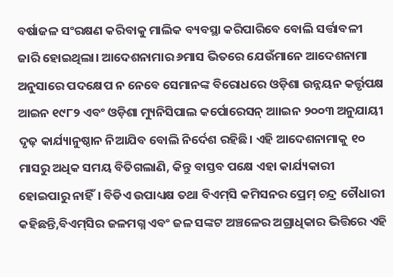ବର୍ଷାଜଳ ସଂରକ୍ଷଣ କରିବାକୁ ମାଲିକ ବ୍ୟବସ୍ଥା କରିପାରିବେ ବୋଲି ସର୍ତ୍ତାବଳୀ ଜାରି ହୋଇଥିଲା। ଆଦେଶନାମାର ୬ମାସ ଭିତରେ ଯେଉଁମାନେ ଆଦେଶନାମା ଅନୁସାରେ ପଦକ୍ଷେପ ନ ନେବେ ସେମାନଙ୍କ ବିରୋଧରେ ଓଡ଼ିଶା ଉନ୍ନୟନ କର୍ତ୍ତୃପକ୍ଷ ଆଇନ ୧୯୮୨ ଏବଂ ଓଡ଼ିଶା ମ୍ୟୁନିସିପାଲ କର୍ପୋରେସନ୍‌ ଆାଇନ ୨୦୦୩ ଅନୁଯାୟୀ ଦୃଢ଼ କାର୍ଯ୍ୟାନୁଷ୍ଠାନ ନିଆଯିବ ବୋଲି ନିର୍ଦେଶ ରହିଛି। ଏହି ଆଦେଶନାମାକୁ ୧୦ ମାସରୁ ଅଧିକ ସମୟ ବିତିଗଲାଣି, କିନ୍ତୁ ବାସ୍ତବ ପକ୍ଷେ ଏହା କାର୍ଯ୍ୟକାରୀ ହୋଇପାରୁ ନାହିଁ। ବିଡିଏ ଉପାଧ୍ୟକ୍ଷ ତଥା ବିଏମ୍‌ସି କମିସନର ପ୍ରେମ୍‌ ଚନ୍ଦ୍ର ଚୌଧାରୀ କହିଛନ୍ତି,ବିଏମ୍‌ସିର ଜଳମଗ୍ନ ଏବଂ ଜଳ ସଙ୍କଟ ଅଞ୍ଚଳ‌େ‌ର ଅଗ୍ରାଧିକାର ଭିତ୍ତିରେ ଏହି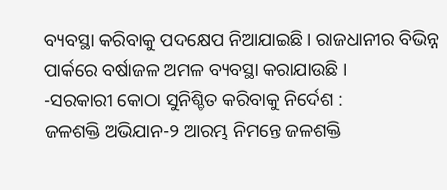ବ୍ୟବସ୍ଥା କରିବାକୁ ପଦକ୍ଷେପ ନିଆଯାଇଛି। ରାଜଧାନୀର ବିଭିନ୍ନ ପାର୍କରେ ବର୍ଷାଜଳ ଅମଳ ବ୍ୟବସ୍ଥା କରାଯାଉଛି ।
-ସରକାରୀ କୋଠା ସୁନିଶ୍ଚିତ କରିବାକୁ ନିର୍ଦେଶ :
ଜଳଶକ୍ତି ଅଭିଯାନ-୨ ଆରମ୍ଭ ନିମନ୍ତେ ଜଳଶକ୍ତି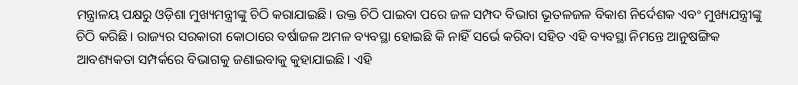ମନ୍ତ୍ରାଳୟ ପକ୍ଷରୁ ଓଡ଼ିଶା ମୁଖ୍ୟମନ୍ତ୍ରୀଙ୍କୁ ଚିଠି କରାଯାଇଛି। ଉକ୍ତ ଚିଠି ପାଇବା ପରେ ଜଳ ସମ୍ପଦ ବିଭାଗ ଭୂତଳଜଳ ବିକାଶ ନିର୍ଦେଶକ ଏବଂ ମୁଖ୍ୟଯନ୍ତ୍ରୀଙ୍କୁ ଚିଠି କରିଛି। ରାଜ୍ୟର ସରକାରୀ କୋଠାରେ ବର୍ଷାଜଳ ଅମଳ ବ୍ୟବସ୍ଥା‌ ହୋଇଛି କି ନାହିଁ ସର୍ଭେ କରିବା ସହିତ ଏହି ବ୍ୟବସ୍ଥା ନିମନ୍ତେ ଆନୁଷଙ୍ଗିକ ଆବଶ୍ୟକତା ସମ୍ପର୍କରେ ବିଭାଗକୁ ଜଣାଇବାକୁ କୁହାଯାଇଛି। ଏହି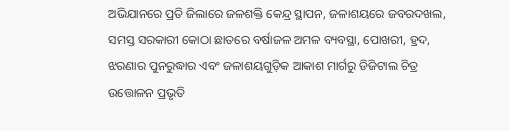ଅଭିଯାନରେ ପ୍ରତି ଜିଲାରେ ଜଳଶକ୍ତି କେନ୍ଦ୍ର ସ୍ଥାପନ, ଜଳାଶୟରେ ଜବରଦଖଲ, ସମସ୍ତ ସରକାରୀ କୋଠା ଛାତରେ ବର୍ଷାଜଳ ଅମଳ ବ୍ୟବସ୍ଥା, ପୋଖରୀ, ହ୍ରଦ, ଝରଣାର ପୁନରୁଦ୍ଧାର ଏବଂ ଜଳାଶୟଗୁଡ଼ିକ ଆକାଶ ମାର୍ଗରୁ ଡିଜିଟାଲ ଚିତ୍ର ଉତ୍ତୋଳନ ପ୍ରଭୃତି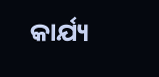କାର୍ଯ୍ୟ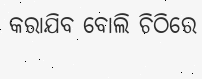କରାଯିବ ବୋଲି ଚିଠିରେ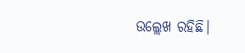ଉଲ୍ଲେଖ ରହିଛି।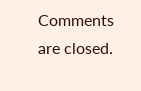Comments are closed.